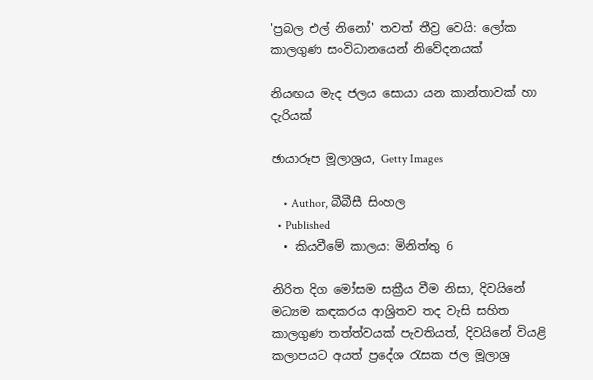'ප්‍රබල එල් නිනෝ' තවත් තීව්‍ර වෙයි: ලෝක කාලගුණ සංවිධානයෙන් නිවේදනයක්

නියඟය මැද ජලය සොයා යන කාන්තාවක් හා දැරියක්

ඡායාරූප මූලාශ්‍රය, Getty Images

    • Author, බීබීසී සිංහල
  • Published
  • කියවීමේ කාලය: මිනිත්තු 6

නිරිත දිග මෝසම සක්‍රීය වීම නිසා, දිවයිනේ මධ්‍යම කඳකරය ආශ්‍රිතව තද වැසි සහිත කාලගුණ තත්ත්වයක් පැවතියත්, දිවයිනේ වියළි කලාපයට අයත් ප්‍රදේශ රැසක ජල මූලාශ්‍ර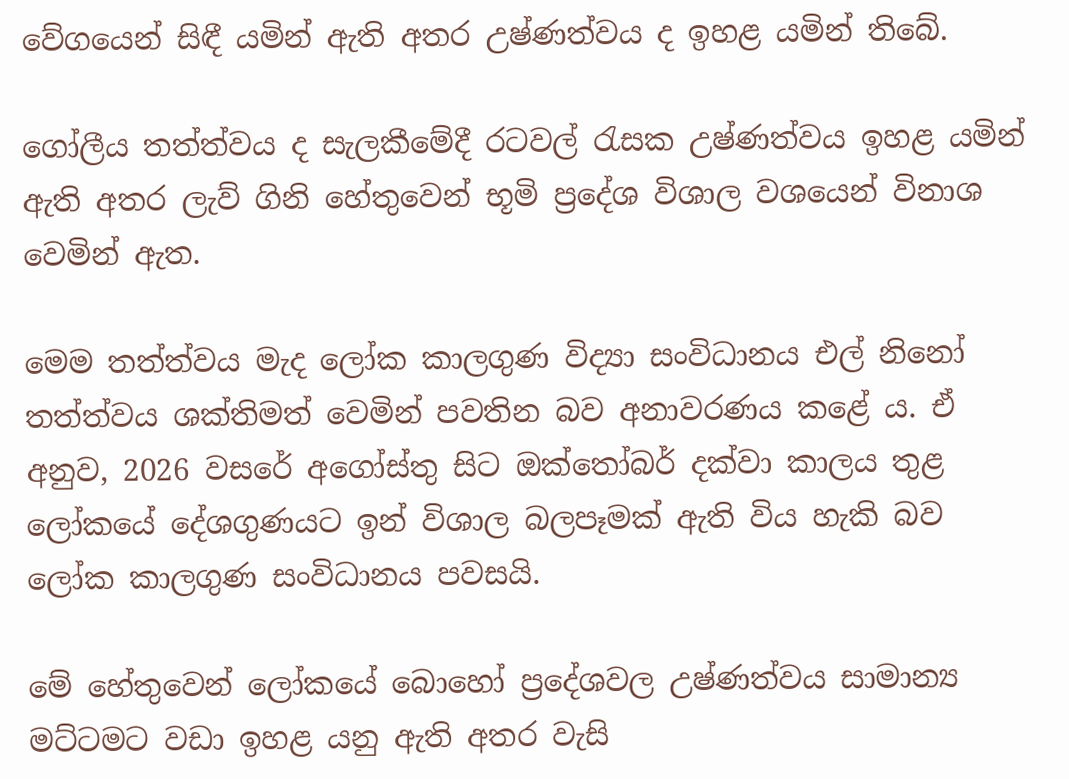වේගයෙන් සිඳී යමින් ඇති අතර උෂ්ණත්වය ද ඉහළ යමින් තිබේ.

ගෝලීය තත්ත්වය ද සැලකීමේදී රටවල් රැසක උෂ්ණත්වය ඉහළ යමින් ඇති අතර ලැව් ගිනි හේතුවෙන් භූමි ප්‍රදේශ විශාල වශයෙන් විනාශ වෙමින් ඇත.

මෙම තත්ත්වය මැද ලෝක කාලගුණ විද්‍යා සංවිධානය එල් නිනෝ තත්ත්වය ශක්තිමත් වෙමින් පවතින බව අනාවරණය කළේ ය. ඒ අනුව, 2026 වසරේ අගෝස්තු සිට ඔක්තෝබර් දක්වා කාලය තුළ ලෝකයේ දේශගුණයට ඉන් විශාල බලපෑමක් ඇති විය හැකි බව ලෝක කාලගුණ සංවිධානය පවසයි.

මේ හේතුවෙන් ලෝකයේ බොහෝ ප්‍රදේශවල උෂ්ණත්වය සාමාන්‍ය මට්ටමට වඩා ඉහළ යනු ඇති අතර වැසි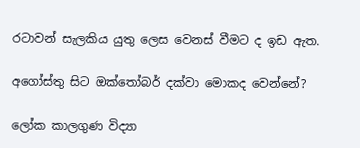රටාවන් සැලකිය යුතු ලෙස වෙනස් වීමට ද ඉඩ ඇත.

අගෝස්තු සිට ඔක්තෝබර් දක්වා මොකද වෙන්නේ?

ලෝක කාලගුණ විද්‍යා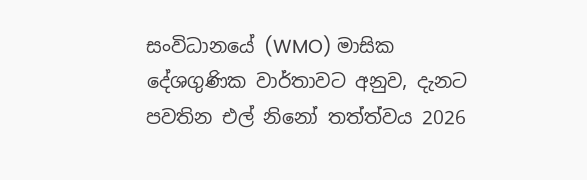සංවිධානයේ (WMO) මාසික දේශගුණික වාර්තාවට අනුව, දැනට පවතින එල් නිනෝ තත්ත්වය 2026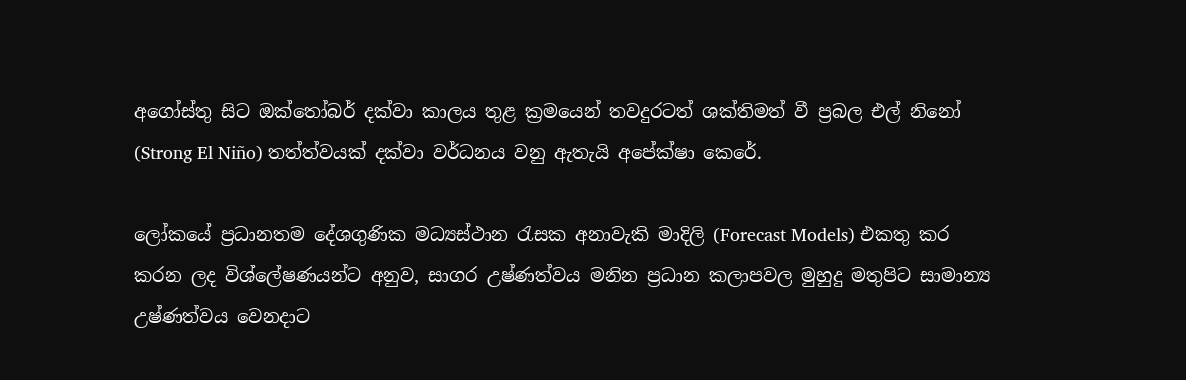අගෝස්තු සිට ඔක්තෝබර් දක්වා කාලය තුළ ක්‍රමයෙන් තවදුරටත් ශක්තිමත් වී ප්‍රබල එල් නිනෝ (Strong El Niño) තත්ත්වයක් දක්වා වර්ධනය වනු ඇතැයි අපේක්ෂා කෙරේ.

ලෝකයේ ප්‍රධානතම දේශගුණික මධ්‍යස්ථාන රැසක අනාවැකි මාදිලි (Forecast Models) එකතු කර කරන ලද විශ්ලේෂණයන්ට අනුව, සාගර උෂ්ණත්වය මනින ප්‍රධාන කලාපවල මුහුදු මතුපිට සාමාන්‍ය උෂ්ණත්වය වෙනදාට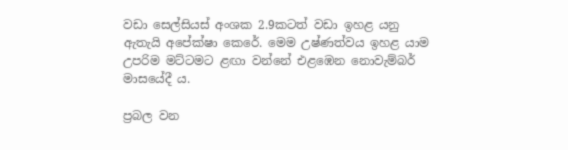වඩා සෙල්සියස් අංශක 2.9කටත් වඩා ඉහළ යනු ඇතැයි අපේක්ෂා කෙරේ. මෙම උෂ්ණත්වය ඉහළ යාම උපරිම මට්ටමට ළඟා වන්නේ එළඹෙන නොවැම්බර් මාසයේදී ය.

ප්‍රබල වන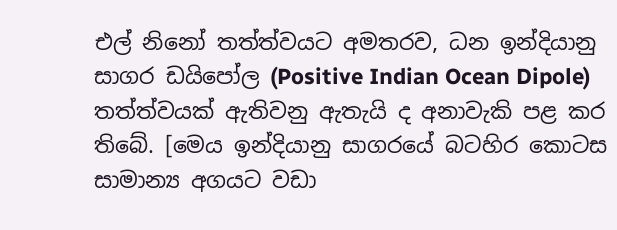එල් නිනෝ තත්ත්වයට අමතරව, ධන ඉන්දියානු සාගර ඩයිපෝල (Positive Indian Ocean Dipole) තත්ත්වයක් ඇතිවනු ඇතැයි ද අනාවැකි පළ කර තිබේ. [මෙය ඉන්දියානු සාගරයේ බටහිර කොටස සාමාන්‍ය අගයට වඩා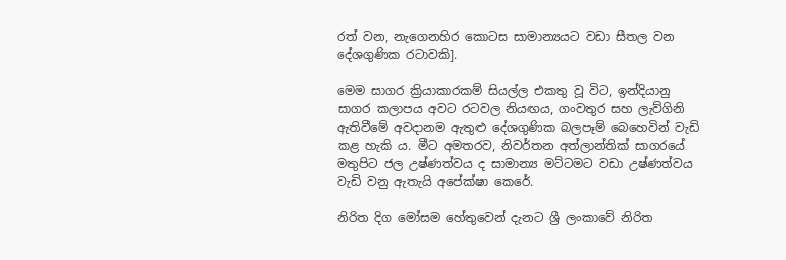රත් වන, නැගෙනහිර කොටස සාමාන්‍යයට වඩා සීතල වන දේශගුණික රටාවකි].

මෙම සාගර ක්‍රියාකාරකම් සියල්ල එකතු වූ විට, ඉන්දියානු සාගර කලාපය අවට රටවල නියඟය, ගංවතුර සහ ලැව්ගිනි ඇතිවීමේ අවදානම ඇතුළු දේශගුණික බලපෑම් බෙහෙවින් වැඩි කළ හැකි ය. මීට අමතරව, නිවර්තන අත්ලාන්තික් සාගරයේ මතුපිට ජල උෂ්ණත්වය ද සාමාන්‍ය මට්ටමට වඩා උෂ්ණත්වය වැඩි වනු ඇතැයි අපේක්ෂා කෙරේ.

නිරිත දිග මෝසම හේතුවෙන් දැනට ශ්‍රී ලංකාවේ නිරිත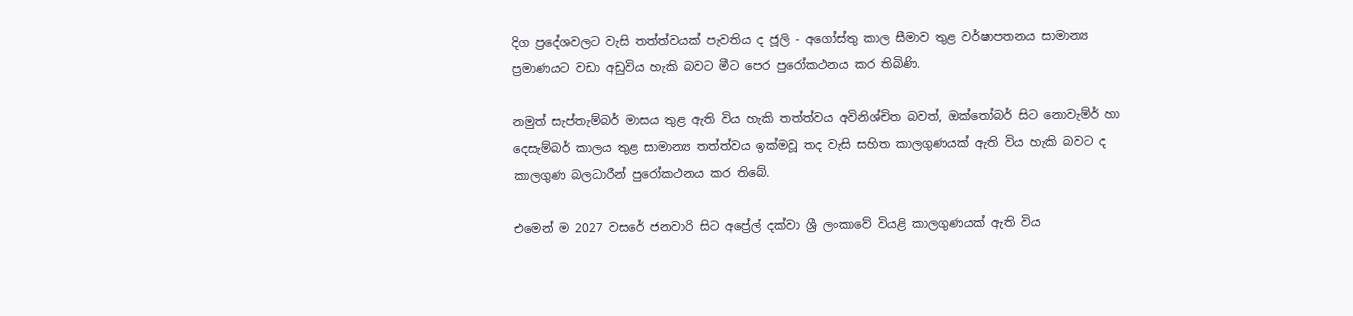දිග ප්‍රදේශවලට වැසි තත්ත්වයක් පැවතිය ද ජූලි - අගෝස්තු කාල සීමාව තුළ වර්ෂාපතනය සාමාන්‍ය ප්‍රමාණයට වඩා අඩුවිය හැකි බවට මීට පෙර පුරෝකථනය කර තිබිණි.

නමුත් සැප්තැම්බර් මාසය තුළ ඇති විය හැකි තත්ත්වය අවිනිශ්චිත බවත්, ඔක්තෝබර් සිට නොවැම්ර් හා දෙසැම්බර් කාලය තුළ සාමාන්‍ය තත්ත්වය ඉක්මවූ තද වැසි සහිත කාලගුණයක් ඇති විය හැකි බවට ද කාලගුණ බලධාරීන් පුරෝකථනය කර තිබේ.

එමෙන් ම 2027 වසරේ ජනවාරි සිට අප්‍රේල් දක්වා ශ්‍රී ලංකාවේ වියළි කාලගුණයක් ඇති විය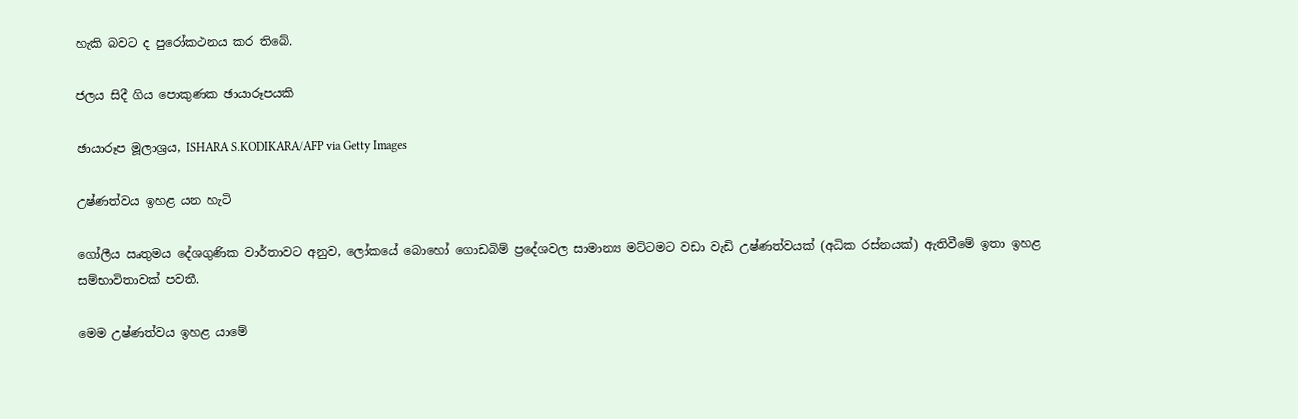හැකි බවට ද පුරෝකථනය කර තිබේ.

ජලය සිදී ගිය පොකුණක ඡායාරූපයකි

ඡායාරූප මූලාශ්‍රය, ISHARA S.KODIKARA/AFP via Getty Images

උෂ්ණත්වය ඉහළ යන හැටි

ගෝලීය ඍතුමය දේශගුණික වාර්තාවට අනුව, ලෝකයේ බොහෝ ගොඩබිම් ප්‍රදේශවල සාමාන්‍ය මට්ටමට වඩා වැඩි උෂ්ණත්වයක් (අධික රස්නයක්) ඇතිවීමේ ඉතා ඉහළ සම්භාවිතාවක් පවතී.

මෙම උෂ්ණත්වය ඉහළ යාමේ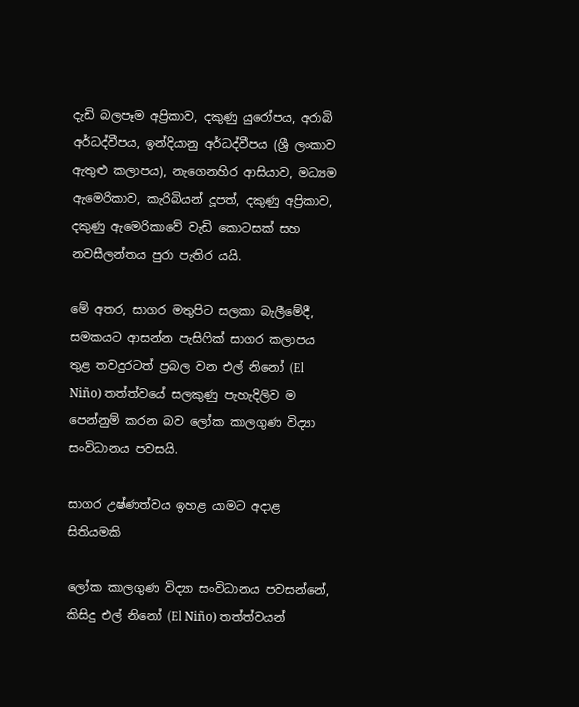දැඩි බලපෑම අප්‍රිකාව, දකුණු යුරෝපය, අරාබි අර්ධද්වීපය, ඉන්දියානු අර්ධද්වීපය (ශ්‍රී ලංකාව ඇතුළු කලාපය), නැගෙනහිර ආසියාව, මධ්‍යම ඇමෙරිකාව, කැරිබියන් දූපත්, දකුණු අප්‍රිකාව, දකුණු ඇමෙරිකාවේ වැඩි කොටසක් සහ නවසීලන්තය පුරා පැතිර යයි.

මේ අතර, සාගර මතුපිට සලකා බැලීමේදී, සමකයට ආසන්න පැසිෆික් සාගර කලාපය තුළ තවදුරටත් ප්‍රබල වන එල් නිනෝ (El Niño) තත්ත්වයේ සලකුණු පැහැදිලිව ම පෙන්නුම් කරන බව ලෝක කාලගුණ විද්‍යා සංවිධානය පවසයි.

සාගර උෂ්ණත්වය ඉහළ යාමට අදාළ සිතියමකි

ලෝක කාලගුණ විද්‍යා සංවිධානය පවසන්නේ, කිසිදු එල් නිනෝ (El Niño) තත්ත්වයන්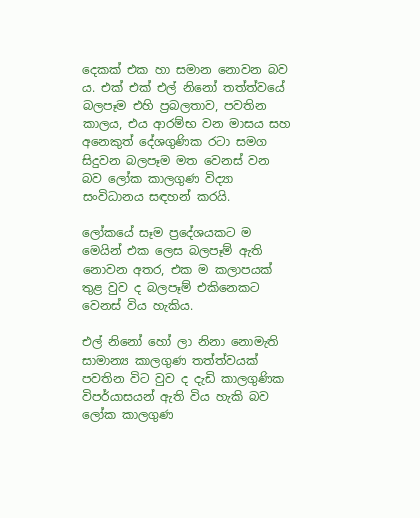දෙකක් එක හා සමාන නොවන බව ය. එක් එක් එල් නිනෝ තත්ත්වයේ බලපෑම එහි ප්‍රබලතාව, පවතින කාලය, එය ආරම්භ වන මාසය සහ අනෙකුත් දේශගුණික රටා සමග සිදුවන බලපෑම මත වෙනස් වන බව ලෝක කාලගුණ විද්‍යා සංවිධානය සඳහන් කරයි.

ලෝකයේ සෑම ප්‍රදේශයකට ම මෙයින් එක ලෙස බලපෑම් ඇති නොවන අතර, එක ම කලාපයක් තුළ වුව ද බලපෑම් එකිනෙකට වෙනස් විය හැකිය.

එල් නිනෝ හෝ ලා නිනා නොමැති සාමාන්‍ය කාලගුණ තත්ත්වයක් පවතින විට වුව ද දැඩි කාලගුණික විපර්යාසයන් ඇති විය හැකි බව ලෝක කාලගුණ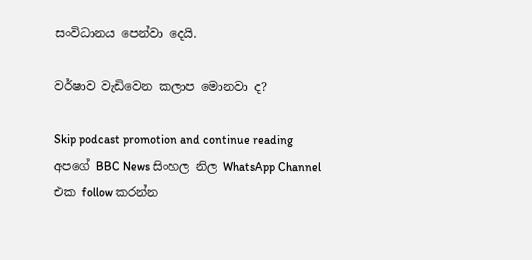සංවිධානය පෙන්වා දෙයි.

වර්ෂාව වැඩිවෙන කලාප මොනවා ද?

Skip podcast promotion and continue reading
අපගේ BBC News සිංහල නිල WhatsApp Channel එක follow කරන්න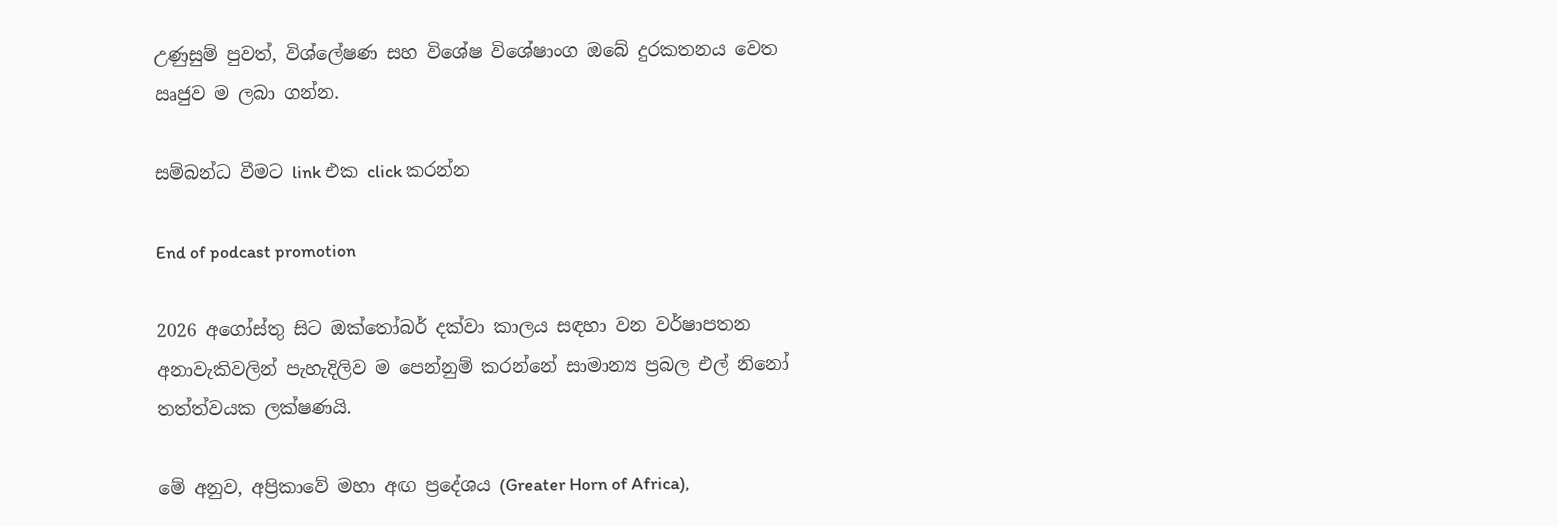උණුසුම් පුවත්, විශ්ලේෂණ සහ විශේෂ විශේෂාංග ඔබේ දුරකතනය වෙත ඍජුව ම ලබා ගන්න.

සම්බන්ධ වීමට link එක click කරන්න

End of podcast promotion

2026 අගෝස්තු සිට ඔක්තෝබර් දක්වා කාලය සඳහා වන වර්ෂාපතන අනාවැකිවලින් පැහැදිලිව ම පෙන්නුම් කරන්නේ සාමාන්‍ය ප්‍රබල එල් නිනෝ තත්ත්වයක ලක්ෂණයි.

මේ අනුව, අප්‍රිකාවේ මහා අඟ ප්‍රදේශය (Greater Horn of Africa),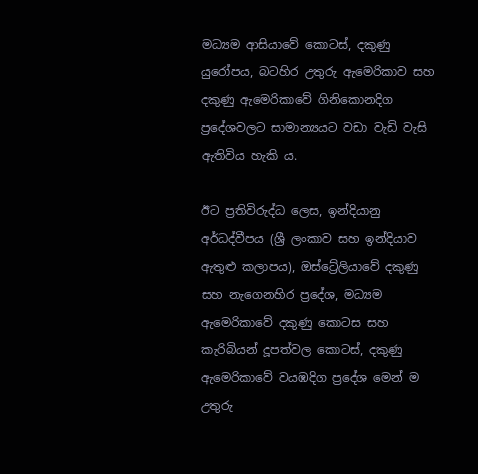මධ්‍යම ආසියාවේ කොටස්, දකුණු යුරෝපය, බටහිර උතුරු ඇමෙරිකාව සහ දකුණු ඇමෙරිකාවේ ගිනිකොනදිග ප්‍රදේශවලට සාමාන්‍යයට වඩා වැඩි වැසි ඇතිවිය හැකි ය.

ඊට ප්‍රතිවිරුද්ධ ලෙස, ඉන්දියානු අර්ධද්වීපය (ශ්‍රී ලංකාව සහ ඉන්දියාව ඇතුළු කලාපය), ඔස්ට්‍රේලියාවේ දකුණු සහ නැගෙනහිර ප්‍රදේශ, මධ්‍යම ඇමෙරිකාවේ දකුණු කොටස සහ කැරිබියන් දූපත්වල කොටස්, දකුණු ඇමෙරිකාවේ වයඹදිග ප්‍රදේශ මෙන් ම උතුරු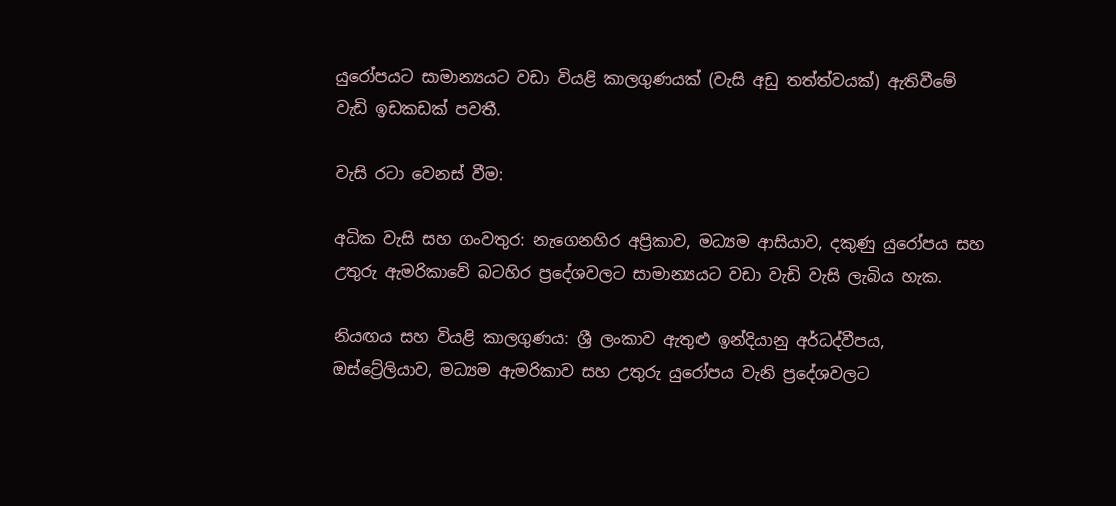යුරෝපයට සාමාන්‍යයට වඩා වියළි කාලගුණයක් (වැසි අඩු තත්ත්වයක්) ඇතිවීමේ වැඩි ඉඩකඩක් පවතී.

වැසි රටා වෙනස් වීම:

අධික වැසි සහ ගංවතුර: නැගෙනහිර අප්‍රිකාව, මධ්‍යම ආසියාව, දකුණු යුරෝපය සහ උතුරු ඇමරිකාවේ බටහිර ප්‍රදේශවලට සාමාන්‍යයට වඩා වැඩි වැසි ලැබිය හැක.

නියඟය සහ වියළි කාලගුණය: ශ්‍රී ලංකාව ඇතුළු ඉන්දියානු අර්ධද්වීපය, ඔස්ට්‍රේලියාව, මධ්‍යම ඇමරිකාව සහ උතුරු යුරෝපය වැනි ප්‍රදේශවලට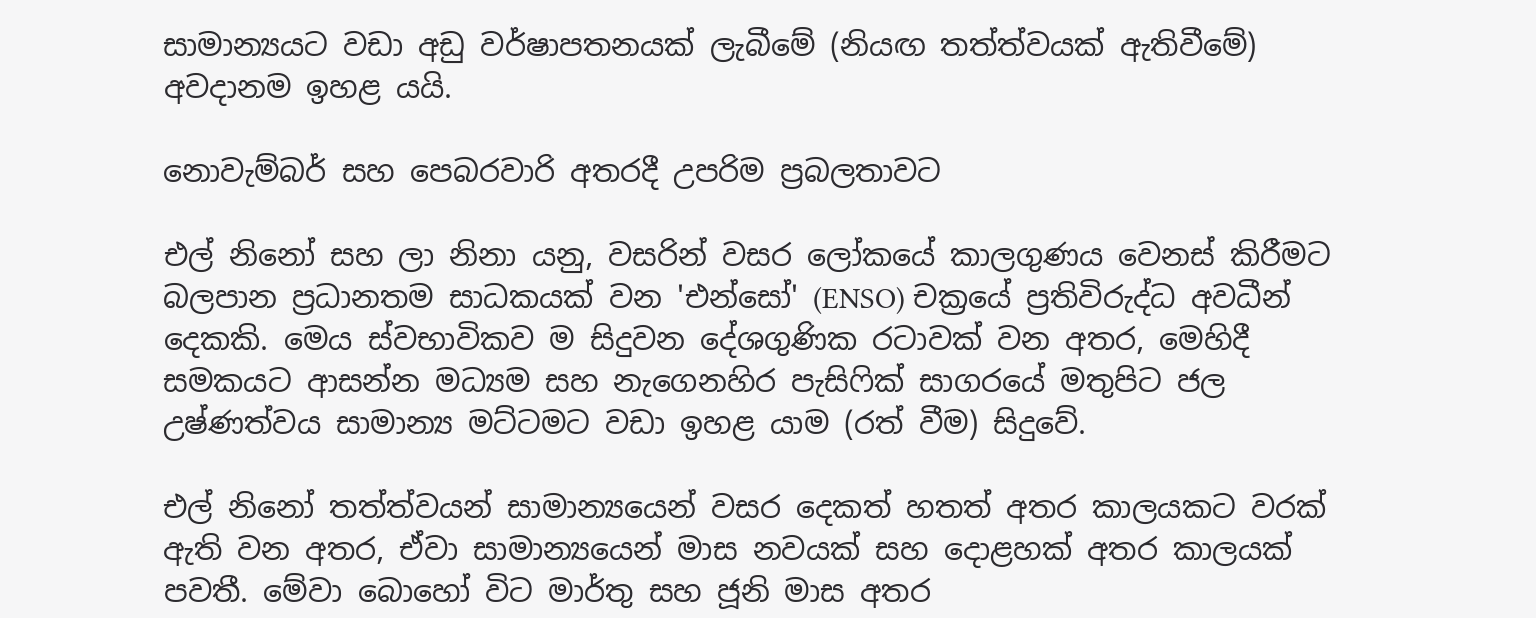සාමාන්‍යයට වඩා අඩු වර්ෂාපතනයක් ලැබීමේ (නියඟ තත්ත්වයක් ඇතිවීමේ) අවදානම ඉහළ යයි.

නොවැම්බර් සහ පෙබරවාරි අතරදී උපරිම ප්‍රබලතාවට

එල් නිනෝ සහ ලා නිනා යනු, වසරින් වසර ලෝකයේ කාලගුණය වෙනස් කිරීමට බලපාන ප්‍රධානතම සාධකයක් වන 'එන්සෝ' (ENSO) චක්‍රයේ ප්‍රතිවිරුද්ධ අවධීන් දෙකකි. මෙය ස්වභාවිකව ම සිදුවන දේශගුණික රටාවක් වන අතර, මෙහිදී සමකයට ආසන්න මධ්‍යම සහ නැගෙනහිර පැසිෆික් සාගරයේ මතුපිට ජල උෂ්ණත්වය සාමාන්‍ය මට්ටමට වඩා ඉහළ යාම (රත් වීම) සිදුවේ.

එල් නිනෝ තත්ත්වයන් සාමාන්‍යයෙන් වසර දෙකත් හතත් අතර කාලයකට වරක් ඇති වන අතර, ඒවා සාමාන්‍යයෙන් මාස නවයක් සහ දොළහක් අතර කාලයක් පවතී. මේවා බොහෝ විට මාර්තු සහ ජූනි මාස අතර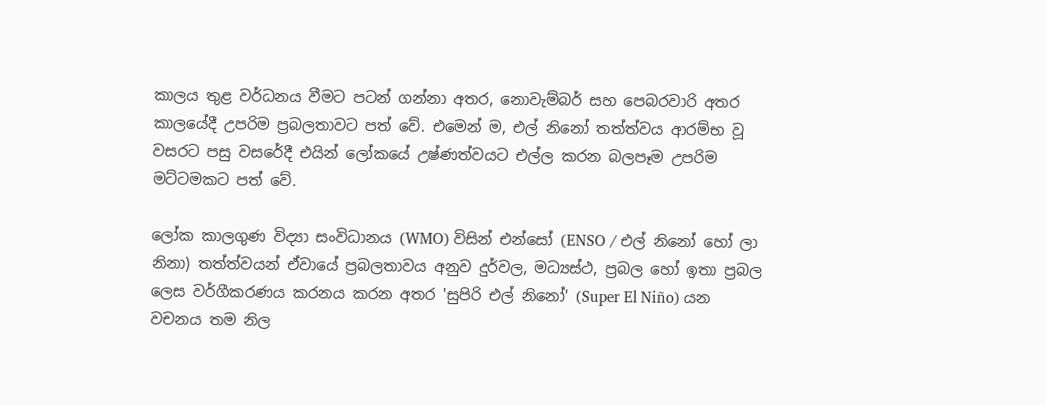කාලය තුළ වර්ධනය වීමට පටන් ගන්නා අතර, නොවැම්බර් සහ පෙබරවාරි අතර කාලයේදී උපරිම ප්‍රබලතාවට පත් වේ. එමෙන් ම, එල් නිනෝ තත්ත්වය ආරම්භ වූ වසරට පසු වසරේදී එයින් ලෝකයේ උෂ්ණත්වයට එල්ල කරන බලපෑම උපරිම මට්ටමකට පත් වේ.

ලෝක කාලගුණ විද්‍යා සංවිධානය (WMO) විසින් එන්සෝ (ENSO / එල් නිනෝ හෝ ලා නිනා) තත්ත්වයන් ඒවායේ ප්‍රබලතාවය අනුව දුර්වල, මධ්‍යස්ථ, ප්‍රබල හෝ ඉතා ප්‍රබල ලෙස වර්ගීකරණය කරනය කරන අතර 'සුපිරි එල් නිනෝ' (Super El Niño) යන වචනය තම නිල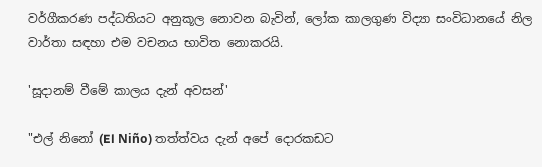වර්ගීකරණ පද්ධතියට අනුකූල නොවන බැවින්, ලෝක කාලගුණ විද්‍යා සංවිධානයේ නිල වාර්තා සඳහා එම වචනය භාවිත නොකරයි.

'සූදානම් වීමේ කාලය දැන් අවසන්'

"එල් නිනෝ (El Niño) තත්ත්වය දැන් අපේ දොරකඩට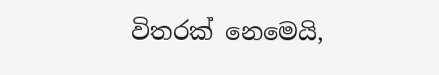විතරක් නෙමෙයි,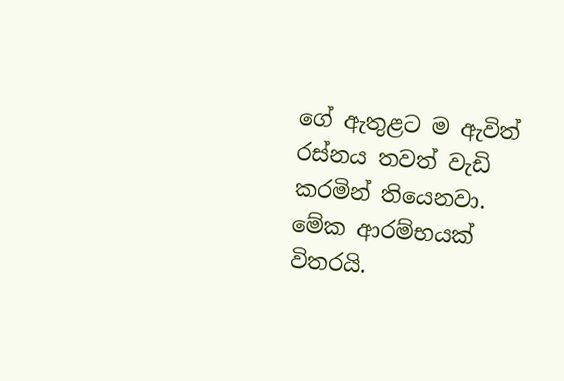ගේ ඇතුළට ම ඇවිත් රස්නය තවත් වැඩි කරමින් තියෙනවා. මේක ආරම්භයක් විතරයි.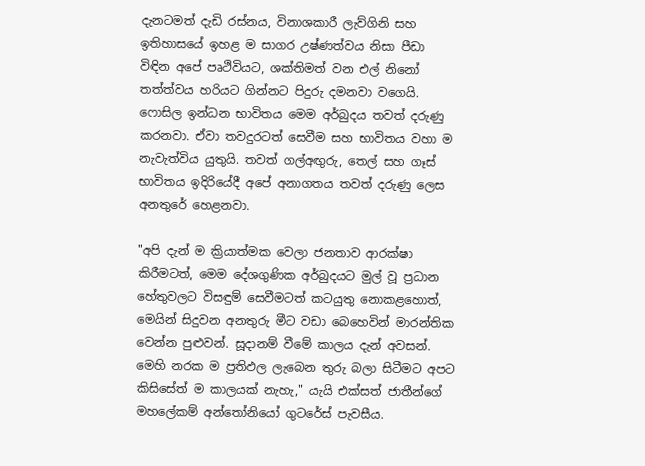දැනටමත් දැඩි රස්නය, විනාශකාරී ලැව්ගිනි සහ ඉතිහාසයේ ඉහළ ම සාගර උෂ්ණත්වය නිසා පීඩා විඳින අපේ පෘථිවියට, ශක්තිමත් වන එල් නිනෝ තත්ත්වය හරියට ගින්නට පිදුරු දමනවා වගෙයි. ෆොසිල ඉන්ධන භාවිතය මෙම අර්බුදය තවත් දරුණු කරනවා. ඒවා තවදුරටත් සෙවීම සහ භාවිතය වහා ම නැවැත්විය යුතුයි. තවත් ගල්අඟුරු, තෙල් සහ ගෑස් භාවිතය ඉදිරියේදී අපේ අනාගතය තවත් දරුණු ලෙස අනතුරේ හෙළනවා.

"අපි දැන් ම ක්‍රියාත්මක වෙලා ජනතාව ආරක්ෂා කිරීමටත්, මෙම දේශගුණික අර්බුදයට මුල් වූ ප්‍රධාන හේතුවලට විසඳුම් සෙවීමටත් කටයුතු නොකළහොත්, මෙයින් සිදුවන අනතුරු මීට වඩා බෙහෙවින් මාරන්තික වෙන්න පුළුවන්. සූදානම් වීමේ කාලය දැන් අවසන්. මෙහි නරක ම ප්‍රතිඵල ලැබෙන තුරු බලා සිටීමට අපට කිසිසේත් ම කාලයක් නැහැ," යැයි එක්සත් ජාතීන්ගේ මහලේකම් අන්තෝනියෝ ගුටරේස් පැවසීය.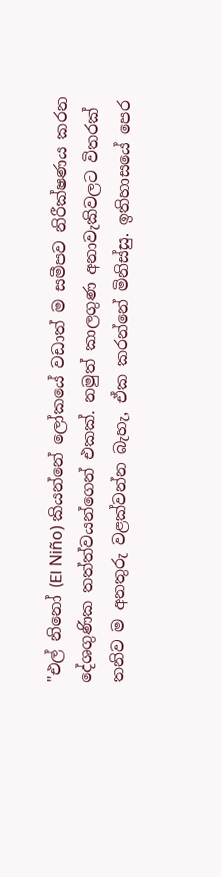"එල් නිනෝ (El Niño) කියන්නේ ලෝකයේ වඩාත් ම සමීපව නිරීක්ෂණය කරන දේශගුණික තත්ත්වයන්ගෙන් එකක්. නමුත් කාලගුණ අනාවැකිවලට විතරක් තනිව ම අනතුරු වළක්වන්න බැහැ, ඒක කරන්නේ මිනිස්සු. ඉතිහාසයේ පෙර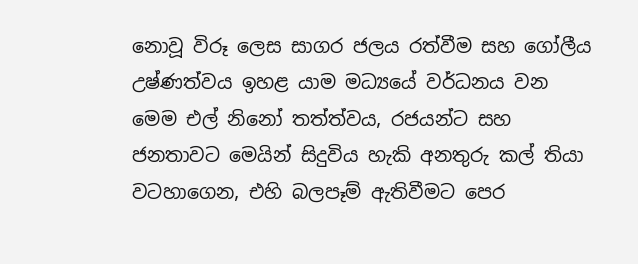නොවූ විරූ ලෙස සාගර ජලය රත්වීම සහ ගෝලීය උෂ්ණත්වය ඉහළ යාම මධ්‍යයේ වර්ධනය වන මෙම එල් නිනෝ තත්ත්වය, රජයන්ට සහ ජනතාවට මෙයින් සිදුවිය හැකි අනතුරු කල් තියා වටහාගෙන, එහි බලපෑම් ඇතිවීමට පෙර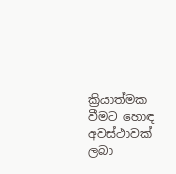ක්‍රියාත්මක වීමට හොඳ අවස්ථාවක් ලබා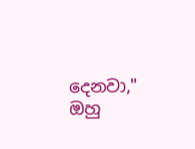දෙනවා," ඔහු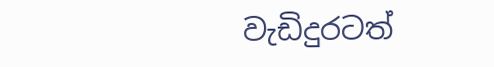වැඩිදුරටත්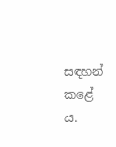සඳහන් කළේ ය.